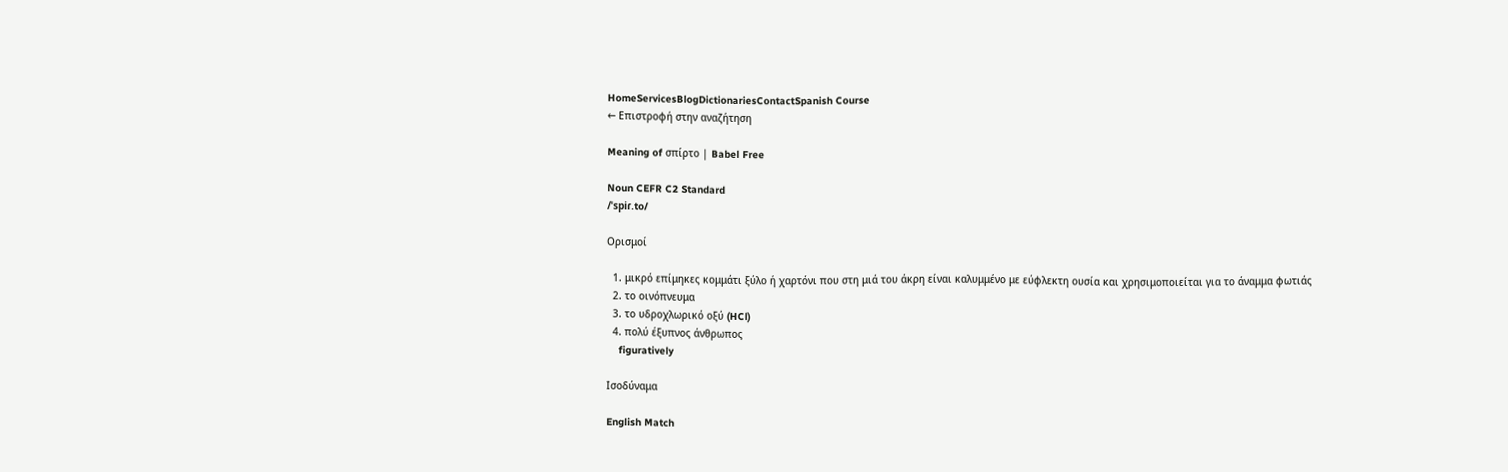HomeServicesBlogDictionariesContactSpanish Course
← Επιστροφή στην αναζήτηση

Meaning of σπίρτο | Babel Free

Noun CEFR C2 Standard
/ˈspiɾ.to/

Ορισμοί

  1. μικρό επίμηκες κομμάτι ξύλο ή χαρτόνι που στη μιά του άκρη είναι καλυμμένο με εύφλεκτη ουσία και χρησιμοποιείται για το άναμμα φωτιάς
  2. το οινόπνευμα
  3. το υδροχλωρικό οξύ (HCl)
  4. πολύ έξυπνος άνθρωπος
    figuratively

Ισοδύναμα

English Match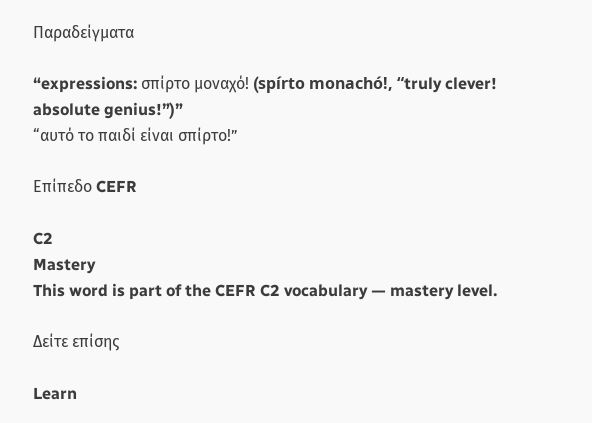Παραδείγματα

“expressions: σπίρτο μοναχό! (spírto monachó!, “truly clever! absolute genius!”)”
“αυτό το παιδί είναι σπίρτο!”

Επίπεδο CEFR

C2
Mastery
This word is part of the CEFR C2 vocabulary — mastery level.

Δείτε επίσης

Learn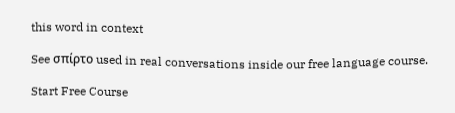this word in context

See σπίρτο used in real conversations inside our free language course.

Start Free Course